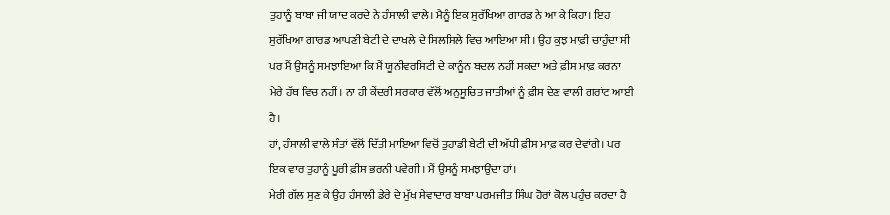ਤੁਹਾਨੂੰ ਬਾਬਾ ਜੀ ਯਾਦ ਕਰਦੇ ਨੇ ਹੰਸਾਲੀ ਵਾਲੇ। ਮੈਨੂੰ ਇਕ ਸੁਰੱਖਿਆ ਗਾਰਡ ਨੇ ਆ ਕੇ ਕਿਹਾ। ਇਹ ਸੁਰੱਖਿਆ ਗਾਰਡ ਆਪਣੀ ਬੇਟੀ ਦੇ ਦਾਖਲੇ ਦੇ ਸਿਲਸਿਲੇ ਵਿਚ ਆਇਆ ਸੀ। ਉਹ ਕੁਝ ਮਾਫ਼ੀ ਚਾਹੁੰਦਾ ਸੀ ਪਰ ਮੈਂ ਉਸਨੂੰ ਸਮਝਾਇਆ ਕਿ ਮੈਂ ਯੂਨੀਵਰਸਿਟੀ ਦੇ ਕਾਨੂੰਨ ਬਦਲ ਨਹੀਂ ਸਕਦਾ ਅਤੇ ਫ਼ੀਸ ਮਾਫ਼ ਕਰਨਾ ਮੇਰੇ ਹੱਥ ਵਿਚ ਨਹੀਂ। ਨਾ ਹੀ ਕੇਂਦਰੀ ਸਰਕਾਰ ਵੱਲੋਂ ਅਨੁਸੂਚਿਤ ਜਾਤੀਆਂ ਨੂੰ ਫ਼ੀਸ ਦੇਣ ਵਾਲੀ ਗਰਾਂਟ ਆਈ ਹੈ।
ਹਾਂ, ਹੰਸਾਲੀ ਵਾਲੇ ਸੰਤਾਂ ਵੱਲੋਂ ਦਿੱਤੀ ਮਾਇਆ ਵਿਚੋਂ ਤੁਹਾਡੀ ਬੇਟੀ ਦੀ ਅੱਧੀ ਫ਼ੀਸ ਮਾਫ਼ ਕਰ ਦੇਵਾਂਗੇ। ਪਰ ਇਕ ਵਾਰ ਤੁਹਾਨੂੰ ਪੂਰੀ ਫ਼ੀਸ ਭਰਨੀ ਪਵੇਗੀ। ਮੈਂ ਉਸਨੂੰ ਸਮਝਾਉਂਦਾ ਹਾਂ।
ਮੇਰੀ ਗੱਲ ਸੁਣ ਕੇ ਉਹ ਹੰਸਾਲੀ ਡੇਰੇ ਦੇ ਮੁੱਖ ਸੇਵਾਦਾਰ ਬਾਬਾ ਪਰਮਜੀਤ ਸਿੰਘ ਹੋਰਾਂ ਕੋਲ ਪਹੁੰਚ ਕਰਦਾ ਹੈ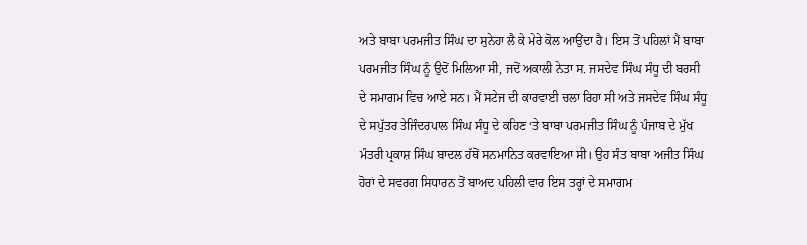ਅਤੇ ਬਾਬਾ ਪਰਮਜੀਤ ਸਿੰਘ ਦਾ ਸੁਨੇਹਾ ਲੈ ਕੇ ਮੇਰੇ ਕੋਲ ਆਉਂਦਾ ਹੈ। ਇਸ ਤੋਂ ਪਹਿਲਾਂ ਮੈਂ ਬਾਬਾ ਪਰਮਜੀਤ ਸਿੰਘ ਨੂੰ ਉਦੋਂ ਮਿਲਿਆ ਸੀ, ਜਦੋਂ ਅਕਾਲੀ ਨੇਤਾ ਸ. ਜਸਦੇਵ ਸਿੰਘ ਸੰਧੂ ਦੀ ਬਰਸੀ ਦੇ ਸਮਾਗਮ ਵਿਚ ਆਏ ਸਨ। ਮੈਂ ਸਟੇਜ ਦੀ ਕਾਰਵਾਈ ਚਲਾ ਰਿਹਾ ਸੀ ਅਤੇ ਜਸਦੇਵ ਸਿੰਘ ਸੰਧੂ ਦੇ ਸਪੁੱਤਰ ਤੇਜਿੰਦਰਪਾਲ ਸਿੰਘ ਸੰਧੂ ਦੇ ਕਹਿਣ ‘ਤੇ ਬਾਬਾ ਪਰਮਜੀਤ ਸਿੰਘ ਨੂੰ ਪੰਜਾਬ ਦੇ ਮੁੱਖ ਮੰਤਰੀ ਪ੍ਰਕਾਸ਼ ਸਿੰਘ ਬਾਦਲ ਹੱਥੋਂ ਸਨਮਾਨਿਤ ਕਰਵਾਇਆ ਸੀ। ਉਹ ਸੰਤ ਬਾਬਾ ਅਜੀਤ ਸਿੰਘ ਹੋਰਾਂ ਦੇ ਸਵਰਗ ਸਿਧਾਰਨ ਤੋਂ ਬਾਅਦ ਪਹਿਲੀ ਵਾਰ ਇਸ ਤਰ੍ਹਾਂ ਦੇ ਸਮਾਗਮ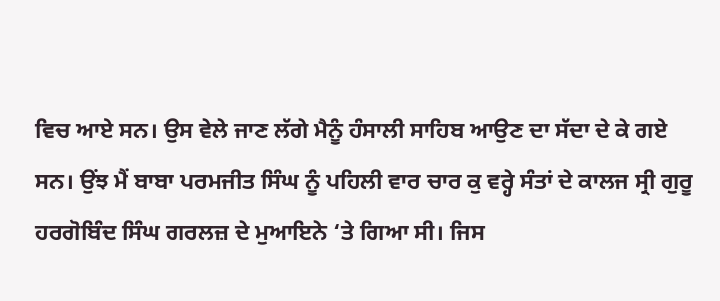ਵਿਚ ਆਏ ਸਨ। ਉਸ ਵੇਲੇ ਜਾਣ ਲੱਗੇ ਮੈਨੂੰ ਹੰਸਾਲੀ ਸਾਹਿਬ ਆਉਣ ਦਾ ਸੱਦਾ ਦੇ ਕੇ ਗਏ ਸਨ। ਉਂਝ ਮੈਂ ਬਾਬਾ ਪਰਮਜੀਤ ਸਿੰਘ ਨੂੰ ਪਹਿਲੀ ਵਾਰ ਚਾਰ ਕੁ ਵਰ੍ਹੇ ਸੰਤਾਂ ਦੇ ਕਾਲਜ ਸ੍ਰੀ ਗੁਰੂ ਹਰਗੋਬਿੰਦ ਸਿੰਘ ਗਰਲਜ਼ ਦੇ ਮੁਆਇਨੇ ‘ਤੇ ਗਿਆ ਸੀ। ਜਿਸ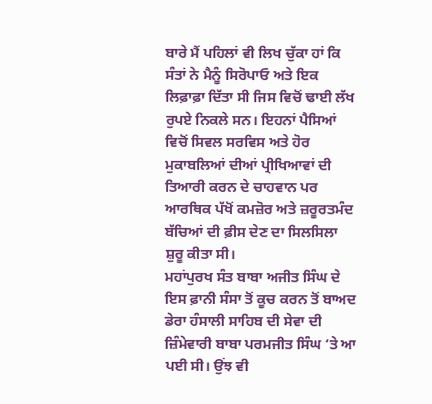ਬਾਰੇ ਮੈਂ ਪਹਿਲਾਂ ਵੀ ਲਿਖ ਚੁੱਕਾ ਹਾਂ ਕਿ ਸੰਤਾਂ ਨੇ ਮੈਨੂੰ ਸਿਰੋਪਾਓ ਅਤੇ ਇਕ ਲਿਫ਼ਾਫ਼ਾ ਦਿੱਤਾ ਸੀ ਜਿਸ ਵਿਚੋਂ ਢਾਈ ਲੱਖ ਰੁਪਏ ਨਿਕਲੇ ਸਨ। ਇਹਨਾਂ ਪੈਸਿਆਂ ਵਿਚੋਂ ਸਿਵਲ ਸਰਵਿਸ ਅਤੇ ਹੋਰ ਮੁਕਾਬਲਿਆਂ ਦੀਆਂ ਪ੍ਰੀਖਿਆਵਾਂ ਦੀ ਤਿਆਰੀ ਕਰਨ ਦੇ ਚਾਹਵਾਨ ਪਰ ਆਰਥਿਕ ਪੱਖੋਂ ਕਮਜ਼ੋਰ ਅਤੇ ਜ਼ਰੂਰਤਮੰਦ ਬੱਚਿਆਂ ਦੀ ਫ਼ੀਸ ਦੇਣ ਦਾ ਸਿਲਸਿਲਾ ਸ਼ੁਰੂ ਕੀਤਾ ਸੀ।
ਮਹਾਂਪੁਰਖ ਸੰਤ ਬਾਬਾ ਅਜੀਤ ਸਿੰਘ ਦੇ ਇਸ ਫ਼ਾਨੀ ਸੰਸਾ ਤੋਂ ਕੂਚ ਕਰਨ ਤੋਂ ਬਾਅਦ ਡੇਰਾ ਹੰਸਾਲੀ ਸਾਹਿਬ ਦੀ ਸੇਵਾ ਦੀ ਜ਼ਿੰਮੇਵਾਰੀ ਬਾਬਾ ਪਰਮਜੀਤ ਸਿੰਘ ‘ਤੇ ਆ ਪਈ ਸੀ। ਉਂਝ ਵੀ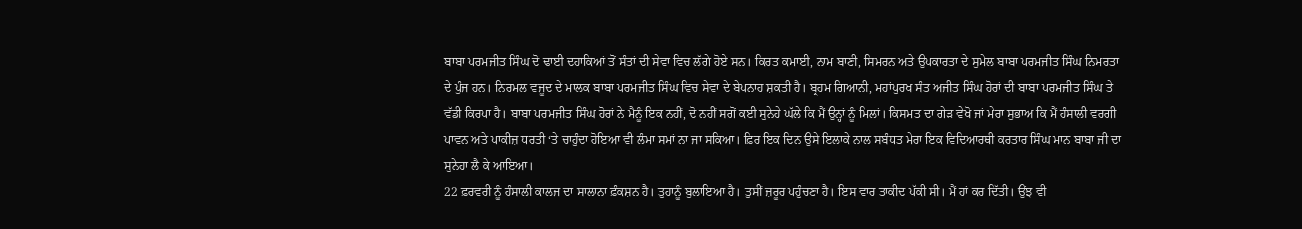ਬਾਬਾ ਪਰਮਜੀਤ ਸਿੰਘ ਦੋ ਢਾਈ ਦਹਾਕਿਆਂ ਤੋਂ ਸੰਤਾਂ ਦੀ ਸੇਵਾ ਵਿਚ ਲੱਗੇ ਹੋਏ ਸਨ। ਕਿਰਤ ਕਮਾਈ, ਨਾਮ ਬਾਣੀ, ਸਿਮਰਨ ਅਤੇ ਉਪਕਾਰਤਾ ਦੇ ਸੁਮੇਲ ਬਾਬਾ ਪਰਮਜੀਤ ਸਿੰਘ ਨਿਮਰਤਾ ਦੇ ਪੁੰਜ ਹਨ। ਨਿਰਮਲ ਵਜੂਦ ਦੇ ਮਾਲਕ ਬਾਬਾ ਪਰਮਜੀਤ ਸਿੰਘ ਵਿਚ ਸੇਵਾ ਦੇ ਬੇਪਨਾਹ ਸ਼ਕਤੀ ਹੈ। ਬ੍ਰਹਮ ਗਿਆਨੀ, ਮਹਾਂਪੁਰਖ ਸੰਤ ਅਜੀਤ ਸਿੰਘ ਹੋਰਾਂ ਦੀ ਬਾਬਾ ਪਰਮਜੀਤ ਸਿੰਘ ਤੇ ਵੱਡੀ ਕਿਰਪਾ ਹੈ। ਬਾਬਾ ਪਰਮਜੀਤ ਸਿੰਘ ਹੋਰਾਂ ਨੇ ਮੈਨੂੰ ਇਕ ਨਹੀਂ, ਦੋ ਨਹੀਂ ਸਗੋਂ ਕਈ ਸੁਨੇਹੇ ਘੱਲੇ ਕਿ ਮੈਂ ਉਨ੍ਹਾਂ ਨੂੰ ਮਿਲਾਂ। ਕਿਸਮਤ ਦਾ ਗੇੜ ਵੇਖੋ ਜਾਂ ਮੇਰਾ ਸੁਭਾਅ ਕਿ ਮੈਂ ਹੰਸਾਲੀ ਵਰਗੀ ਪਾਵਨ ਅਤੇ ਪਾਕੀਜ਼ ਧਰਤੀ ‘ਤੇ ਚਾਹੁੰਦਾ ਹੋਇਆ ਵੀ ਲੰਮਾ ਸਮਾਂ ਨਾ ਜਾ ਸਕਿਆ। ਫ਼ਿਰ ਇਕ ਦਿਨ ਉਸੇ ਇਲਾਕੇ ਨਾਲ ਸਬੰਧਤ ਮੇਰਾ ਇਕ ਵਿਦਿਆਰਥੀ ਕਰਤਾਰ ਸਿੰਘ ਮਾਨ ਬਾਬਾ ਜੀ ਦਾ ਸੁਨੇਹਾ ਲੈ ਕੇ ਆਇਆ।
22 ਫ਼ਰਵਰੀ ਨੂੰ ਹੰਸਾਲੀ ਕਾਲਜ ਦਾ ਸਾਲਾਨਾ ਫ਼ੰਕਸ਼ਨ ਹੈ। ਤੁਹਾਨੂੰ ਬੁਲਾਇਆ ਹੈ। ਤੁਸੀਂ ਜ਼ਰੂਰ ਪਹੁੰਚਣਾ ਹੈ। ਇਸ ਵਾਰ ਤਾਕੀਦ ਪੱਕੀ ਸੀ। ਮੈਂ ਹਾਂ ਕਰ ਦਿੱਤੀ। ਉਂਝ ਵੀ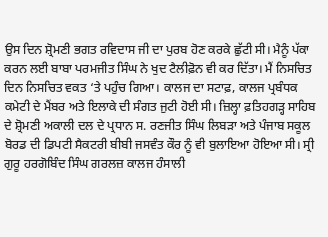ਉਸ ਦਿਨ ਸ਼੍ਰੋਮਣੀ ਭਗਤ ਰਵਿਦਾਸ ਜੀ ਦਾ ਪੁਰਬ ਹੋਣ ਕਰਕੇ ਛੁੱਟੀ ਸੀ। ਮੈਨੂੰ ਪੱਕਾ ਕਰਨ ਲਈ ਬਾਬਾ ਪਰਮਜੀਤ ਸਿੰਘ ਨੇ ਖੁਦ ਟੈਲੀਫ਼ੋਨ ਵੀ ਕਰ ਦਿੱਤਾ। ਮੈਂ ਨਿਸਚਿਤ ਦਿਨ ਨਿਸਚਿਤ ਵਕਤ ‘ਤੇ ਪਹੁੰਚ ਗਿਆ। ਕਾਲਜ ਦਾ ਸਟਾਫ਼, ਕਾਲਜ ਪ੍ਰਬੰਧਕ ਕਮੇਟੀ ਦੇ ਮੈਂਬਰ ਅਤੇ ਇਲਾਕੇ ਦੀ ਸੰਗਤ ਜੁਟੀ ਹੋਈ ਸੀ। ਜ਼ਿਲ੍ਹਾ ਫ਼ਤਿਹਗੜ੍ਹ ਸਾਹਿਬ ਦੇ ਸ਼੍ਰੋਮਣੀ ਅਕਾਲੀ ਦਲ ਦੇ ਪ੍ਰਧਾਨ ਸ. ਰਣਜੀਤ ਸਿੰਘ ਲਿਬੜਾ ਅਤੇ ਪੰਜਾਬ ਸਕੂਲ ਬੋਰਡ ਦੀ ਡਿਪਟੀ ਸੈਕਟਰੀ ਬੀਬੀ ਜਸਵੰਤ ਕੌਰ ਨੂੰ ਵੀ ਬੁਲਾਇਆ ਹੋਇਆ ਸੀ। ਸ੍ਰੀ ਗੁਰੂ ਹਰਗੋਬਿੰਦ ਸਿੰਘ ਗਰਲਜ਼ ਕਾਲਜ ਹੰਸਾਲੀ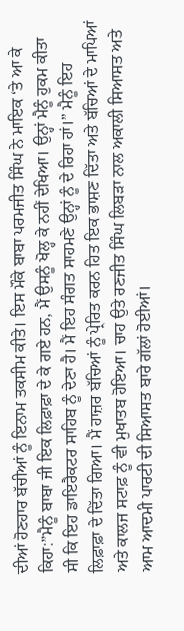ਦੀਆਂ ਹੋਣਹਾਰ ਬੱਚੀਆਂ ਨੂੰ ਇਨਾਮ ਤਕਸੀਮ ਕੀਤੇ। ਇਸ ਮੌਕੇ ਬਾਬਾ ਪਰਮਜੀਤ ਸਿੰਘ ਨੇ ਮਾਇਕ ‘ਤੇ ਆ ਕੇ ਕਿਹਾ:”ਮੈਨੂੰ ਬਾਬਾ ਜੀ ਇਕ ਲਿਫ਼ਾਫ਼ਾ ਦੇ ਕੇ ਗਏ ਹਨ, ਮੈਂ ਉਸਨੂੰ ਖੋਲ੍ਹ ਕੇ ਨਹੀਂ ਦੇਖਿਆ। ਉਨ੍ਹਾਂ ਮੈਨੂੰ ਹੁਕਮ ਕੀਤਾ ਸੀ ਕਿ ਇਹ ਡਾਇਰੈਕਟਰ ਸਾਹਿਬ ਨੂੰ ਦੇਣਾ ਹੈ। ਮੈਂ ਇਹ ਸੰਗਤ ਸਾਹਮਣੇ ਉਨ੍ਹਾਂ ਨੂੰ ਦੇ ਰਿਹਾ ਹਾਂ।” ਮੈਨੂੰ ਇਹ ਲਿਫ਼ਾਫ਼ਾ ਦੇ ਦਿੱਤਾ ਗਿਆ। ਮੈਂ ਹਾਜ਼ਰ ਬੱਚਿਆਂ ਨੂੰ ਪ੍ਰੇਰਿਤ ਕਰਨ ਹਿਤ ਇਕ ਭਾਸ਼ਣ ਦਿੱਤਾ ਅਤੇ ਬੱਚਿਆਂ ਦੇ ਮਾਪਿਆਂ ਅਤੇ ਕਾਲਜ ਸਟਾਫ਼ ਨੂੰ ਵੀ ਮੁਖਾਤਬ ਹੋਇਆ। ਚਾਹ ਉਤੇ ਰਣਜੀਤ ਸਿੰਘ ਲਿਬੜਾ ਨਾਲ ਅਕਾਲੀ ਸਿਆਸਤ ਅਤੇ ਆਮ ਆਦਮੀ ਪਾਰਟੀ ਦੀ ਸਿਆਸਤ ਬਾਰੇ ਗੱਲਾਂ ਹੋਈਆਂ।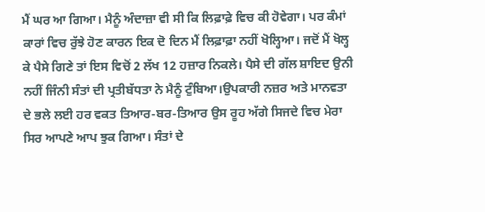ਮੈਂ ਘਰ ਆ ਗਿਆ। ਮੈਨੂੰ ਅੰਦਾਜ਼ਾ ਵੀ ਸੀ ਕਿ ਲਿਫ਼ਾਫ਼ੇ ਵਿਚ ਕੀ ਹੋਵੇਗਾ। ਪਰ ਕੰਮਾਂ ਕਾਰਾਂ ਵਿਚ ਰੁੱਝੇ ਹੋਣ ਕਾਰਨ ਇਕ ਦੋ ਦਿਨ ਮੈਂ ਲਿਫ਼ਾਫ਼ਾ ਨਹੀਂ ਖੋਲ੍ਹਿਆ। ਜਦੋਂ ਮੈਂ ਖੋਲ੍ਹ ਕੇ ਪੈਸੇ ਗਿਣੇ ਤਾਂ ਇਸ ਵਿਚੋਂ 2 ਲੱਖ 12 ਹਜ਼ਾਰ ਨਿਕਲੇ। ਪੈਸੇ ਦੀ ਗੱਲ ਸ਼ਾਇਦ ਉਨੀ ਨਹੀਂ ਜਿੰਨੀ ਸੰਤਾਂ ਦੀ ਪ੍ਰਤੀਬੱਧਤਾ ਨੇ ਮੈਨੂੰ ਟੁੰਬਿਆ।ਉਪਕਾਰੀ ਨਜ਼ਰ ਅਤੇ ਮਾਨਵਤਾ ਦੇ ਭਲੇ ਲਈ ਹਰ ਵਕਤ ਤਿਆਰ-ਬਰ-ਤਿਆਰ ਉਸ ਰੂਹ ਅੱਗੇ ਸਿਜਦੇ ਵਿਚ ਮੇਰਾ ਸਿਰ ਆਪਣੇ ਆਪ ਝੁਕ ਗਿਆ। ਸੰਤਾਂ ਦੇ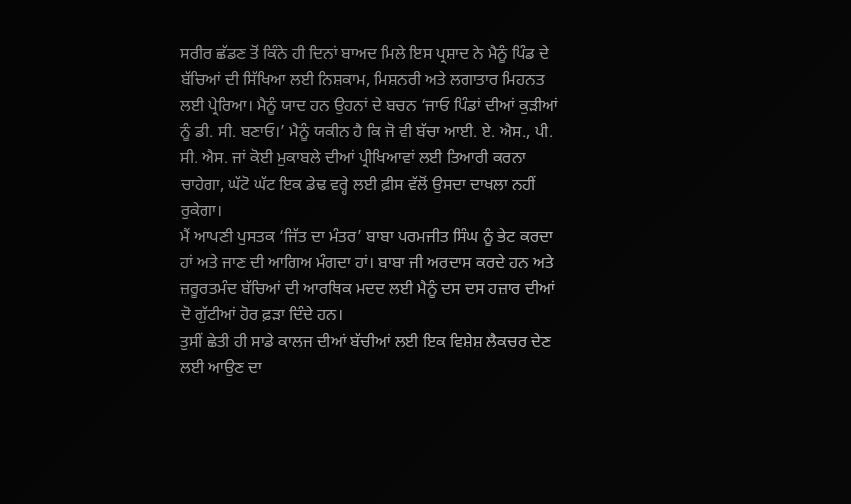ਸਰੀਰ ਛੱਡਣ ਤੋਂ ਕਿੰਨੇ ਹੀ ਦਿਨਾਂ ਬਾਅਦ ਮਿਲੇ ਇਸ ਪ੍ਰਸ਼ਾਦ ਨੇ ਮੈਨੂੰ ਪਿੰਡ ਦੇ ਬੱਚਿਆਂ ਦੀ ਸਿੱਖਿਆ ਲਈ ਨਿਸ਼ਕਾਮ, ਮਿਸ਼ਨਰੀ ਅਤੇ ਲਗਾਤਾਰ ਮਿਹਨਤ ਲਈ ਪ੍ਰੇਰਿਆ। ਮੈਨੂੰ ਯਾਦ ਹਨ ਉਹਨਾਂ ਦੇ ਬਚਨ ‘ਜਾਓ ਪਿੰਡਾਂ ਦੀਆਂ ਕੁੜੀਆਂ ਨੂੰ ਡੀ. ਸੀ. ਬਣਾਓ।’ ਮੈਨੂੰ ਯਕੀਨ ਹੈ ਕਿ ਜੋ ਵੀ ਬੱਚਾ ਆਈ. ਏ. ਐਸ., ਪੀ. ਸੀ. ਐਸ. ਜਾਂ ਕੋਈ ਮੁਕਾਬਲੇ ਦੀਆਂ ਪ੍ਰੀਖਿਆਵਾਂ ਲਈ ਤਿਆਰੀ ਕਰਨਾ ਚਾਹੇਗਾ, ਘੱਟੋ ਘੱਟ ਇਕ ਡੇਢ ਵਰ੍ਹੇ ਲਈ ਫ਼ੀਸ ਵੱਲੋਂ ਉਸਦਾ ਦਾਖਲਾ ਨਹੀਂ ਰੁਕੇਗਾ।
ਮੈਂ ਆਪਣੀ ਪੁਸਤਕ ‘ਜਿੱਤ ਦਾ ਮੰਤਰ’ ਬਾਬਾ ਪਰਮਜੀਤ ਸਿੰਘ ਨੂੰ ਭੇਟ ਕਰਦਾ ਹਾਂ ਅਤੇ ਜਾਣ ਦੀ ਆਗਿਅ ਮੰਗਦਾ ਹਾਂ। ਬਾਬਾ ਜੀ ਅਰਦਾਸ ਕਰਦੇ ਹਨ ਅਤੇ ਜ਼ਰੂਰਤਮੰਦ ਬੱਚਿਆਂ ਦੀ ਆਰਥਿਕ ਮਦਦ ਲਈ ਮੈਨੂੰ ਦਸ ਦਸ ਹਜ਼ਾਰ ਦੀਆਂ ਦੋ ਗੁੱਟੀਆਂ ਹੋਰ ਫ਼ੜਾ ਦਿੰਦੇ ਹਨ।
ਤੁਸੀਂ ਛੇਤੀ ਹੀ ਸਾਡੇ ਕਾਲਜ ਦੀਆਂ ਬੱਚੀਆਂ ਲਈ ਇਕ ਵਿਸ਼ੇਸ਼ ਲੈਕਚਰ ਦੇਣ ਲਈ ਆਉਣ ਦਾ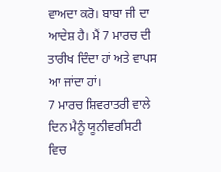ਵਾਅਦਾ ਕਰੋ। ਬਾਬਾ ਜੀ ਦਾ ਆਦੇਸ਼ ਹੈ। ਮੈਂ 7 ਮਾਰਚ ਦੀ ਤਾਰੀਖ ਦਿੰਦਾ ਹਾਂ ਅਤੇ ਵਾਪਸ ਆ ਜਾਂਦਾ ਹਾਂ।
7 ਮਾਰਚ ਸ਼ਿਵਰਾਤਰੀ ਵਾਲੇ ਦਿਨ ਮੈਨੂੰ ਯੂਨੀਵਰਸਿਟੀ ਵਿਚ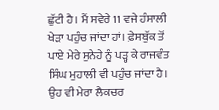ਛੁੱਟੀ ਹੈ। ਮੈਂ ਸਵੇਰੇ 11 ਵਜੇ ਹੰਸਾਲੀ ਖੇੜਾ ਪਹੁੰਚ ਜਾਂਦਾ ਹਾਂ। ਫ਼ੇਸਬੁੱਕ ਤੋਂ ਪਾਏ ਮੇਰੇ ਸੁਨੇਹੇ ਨੂੰ ਪੜ੍ਹ ਕੇ ਰਾਜਵੰਤ ਸਿੰਘ ਮੁਹਾਲੀ ਵੀ ਪਹੁੰਚ ਜਾਂਦਾ ਹੈ। ਉਹ ਵੀ ਮੇਰਾ ਲੈਕਚਰ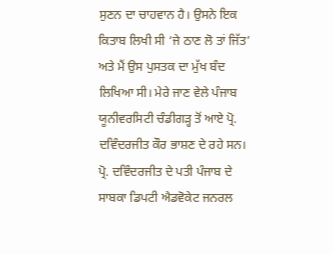ਸੁਣਨ ਦਾ ਚਾਹਵਾਨ ਹੈ। ਉਸਨੇ ਇਕ ਕਿਤਾਬ ਲਿਖੀ ਸੀ ‘ਜੇ ਠਾਣ ਲੋ ਤਾਂ ਜਿੱਤ’ ਅਤੇ ਮੈਂ ਉਸ ਪੁਸਤਕ ਦਾ ਮੁੱਖ ਬੰਦ ਲਿਖਿਆ ਸੀ। ਮੇਰੇ ਜਾਣ ਵੇਲੇ ਪੰਜਾਬ ਯੂਨੀਵਰਸਿਟੀ ਚੰਡੀਗੜ੍ਹ ਤੋਂ ਆਏ ਪ੍ਰੋ. ਦਵਿੰਦਰਜੀਤ ਕੌਰ ਭਾਸ਼ਣ ਦੇ ਰਹੇ ਸਨ। ਪ੍ਰੋ. ਦਵਿੰਦਰਜੀਤ ਦੇ ਪਤੀ ਪੰਜਾਬ ਦੇ ਸਾਬਕਾ ਡਿਪਟੀ ਐਡਵੋਕੇਟ ਜਨਰਲ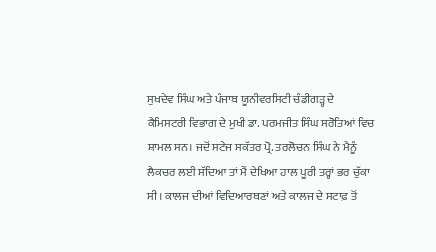ਸੁਖਦੇਵ ਸਿੰਘ ਅਤੇ ਪੰਜਾਬ ਯੂਨੀਵਰਸਿਟੀ ਚੰਡੀਗੜ੍ਹ ਦੇ ਕੈਮਿਸਟਰੀ ਵਿਭਾਗ ਦੇ ਮੁਖੀ ਡਾ. ਪਰਮਜੀਤ ਸਿੰਘ ਸਰੋਤਿਆਂ ਵਿਚ ਸ਼ਾਮਲ ਸਨ। ਜਦੋਂ ਸਟੇਜ ਸਕੱਤਰ ਪ੍ਰੋ. ਤਰਲੋਚਨ ਸਿੰਘ ਨੇ ਮੈਨੂੰ ਲੈਕਚਰ ਲਈ ਸੱਦਿਆ ਤਾਂ ਮੈਂ ਦੇਖਿਆ ਹਾਲ ਪੂਰੀ ਤਰ੍ਹਾਂ ਭਰ ਚੁੱਕਾ ਸੀ। ਕਾਲਜ ਦੀਆਂ ਵਿਦਿਆਰਥਣਾਂ ਅਤੇ ਕਾਲਜ ਦੇ ਸਟਾਫ਼ ਤੋਂ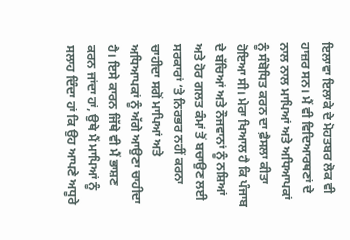ਇਲਾਵਾ ਇਲਾਕੇ ਦੇ ਮੋਹਤਬਰ ਲੋਕ ਵੀ ਹਾਜ਼ਰ ਸਨ। ਮੈਂ ਵੀ ਵਿਦਿਆਰਥਣਾਂ ਦੇ ਨਾਲ ਨਾਲ ਮਾਪਿਆਂ ਅਤੇ ਅਧਿਆਪਕਾਂ ਨੂੰ ਸੰਬੋਧਿਤ ਕਰਨ ਦਾ ਫ਼ੈਸਲਾ ਕੀਤਾ ਹੋਇਆ ਸੀ। ਮੇਰਾ ਖਿਆਲ ਹੈ ਕਿ ਪੰਜਾਬ ਦੇ ਬੱਚਿਆਂ ਅਤੇ ਨੌਜਵਾਨਾਂ ਨੂੰ ਨਸ਼ਿਆਂ ਅਤੇ ਹੋਰ ਗਲਤ ਕੰਮਾਂ ਤੋਂ ਬਚਾਉਣ ਲਈ ਸਰਕਾਰਾਂ ‘ਤੇ ਨਿਰਭਰ ਨਹੀਂ ਕਰਨਾ ਚਾਹੀਦਾ ਸਗੋਂ ਮਾਪਿਆਂ ਅਤੇ ਅਧਿਆਪਕਾਂ ਨੂੰ ਅੱਗੇ ਆਉਣਾ ਚਾਹੀਦਾ ਹੈ। ਇਸੇ ਕਾਰਨ ਜਿੱਥੇ ਵੀ ਮੈਂ ਭਾਸ਼ਣ ਕਰਨ ਜਾਂਦਾ ਹਾਂ, ਉਥੇ ਮੈਂ ਮਾਪਿਆਂ ਨੂੰ ਸਲਾਹ ਦਿੰਦਾ ਹਾਂ ਕਿ ਉਹ ਆਪਣੇ ਅਧੂਰੇ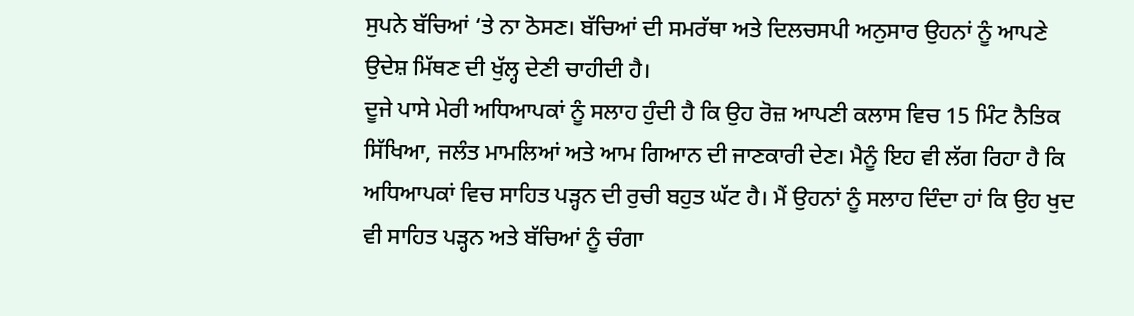ਸੁਪਨੇ ਬੱਚਿਆਂ ‘ਤੇ ਨਾ ਠੋਸਣ। ਬੱਚਿਆਂ ਦੀ ਸਮਰੱਥਾ ਅਤੇ ਦਿਲਚਸਪੀ ਅਨੁਸਾਰ ਉਹਨਾਂ ਨੂੰ ਆਪਣੇ ਉਦੇਸ਼ ਮਿੱਥਣ ਦੀ ਖੁੱਲ੍ਹ ਦੇਣੀ ਚਾਹੀਦੀ ਹੈ।
ਦੂਜੇ ਪਾਸੇ ਮੇਰੀ ਅਧਿਆਪਕਾਂ ਨੂੰ ਸਲਾਹ ਹੁੰਦੀ ਹੈ ਕਿ ਉਹ ਰੋਜ਼ ਆਪਣੀ ਕਲਾਸ ਵਿਚ 15 ਮਿੰਟ ਨੈਤਿਕ ਸਿੱਖਿਆ, ਜਲੰਤ ਮਾਮਲਿਆਂ ਅਤੇ ਆਮ ਗਿਆਨ ਦੀ ਜਾਣਕਾਰੀ ਦੇਣ। ਮੈਨੂੰ ਇਹ ਵੀ ਲੱਗ ਰਿਹਾ ਹੈ ਕਿ ਅਧਿਆਪਕਾਂ ਵਿਚ ਸਾਹਿਤ ਪੜ੍ਹਨ ਦੀ ਰੁਚੀ ਬਹੁਤ ਘੱਟ ਹੈ। ਮੈਂ ਉਹਨਾਂ ਨੂੰ ਸਲਾਹ ਦਿੰਦਾ ਹਾਂ ਕਿ ਉਹ ਖੁਦ ਵੀ ਸਾਹਿਤ ਪੜ੍ਹਨ ਅਤੇ ਬੱਚਿਆਂ ਨੂੰ ਚੰਗਾ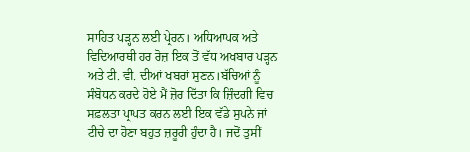ਸਾਹਿਤ ਪੜ੍ਹਨ ਲਈ ਪ੍ਰੇਰਨ। ਅਧਿਆਪਕ ਅਤੇ ਵਿਦਿਆਰਥੀ ਹਰ ਰੋਜ਼ ਇਕ ਤੋਂ ਵੱਧ ਅਖਬਾਰ ਪੜ੍ਹਨ ਅਤੇ ਟੀ. ਵੀ. ਦੀਆਂ ਖਬਰਾਂ ਸੁਣਨ।ਬੱਚਿਆਂ ਨੂੰ ਸੰਬੋਧਨ ਕਰਦੇ ਹੋਏ ਮੈਂ ਜ਼ੋਰ ਦਿੱਤਾ ਕਿ ਜ਼ਿੰਦਗੀ ਵਿਚ ਸਫ਼ਲਤਾ ਪ੍ਰਾਪਤ ਕਰਨ ਲਈ ਇਕ ਵੱਡੇ ਸੁਪਨੇ ਜਾਂ ਟੀਚੇ ਦਾ ਹੋਣਾ ਬਹੁਤ ਜ਼ਰੂਰੀ ਹੁੰਦਾ ਹੈ। ਜਦੋਂ ਤੁਸੀਂ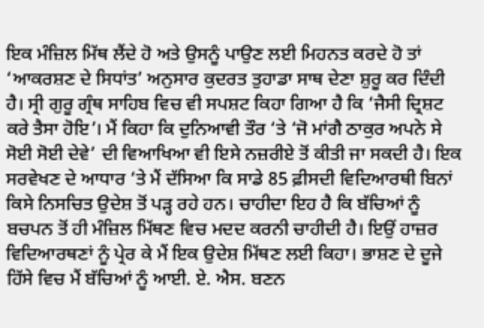ਇਕ ਮੰਜ਼ਿਲ ਮਿੱਥ ਲੈਂਦੇ ਹੋ ਅਤੇ ਉਸਨੂੰ ਪਾਉਣ ਲਈ ਮਿਹਨਤ ਕਰਦੇ ਹੋ ਤਾਂ ‘ਆਕਰਸ਼ਣ ਦੇ ਸਿਧਾਂਤ’ ਅਨੁਸਾਰ ਕੁਦਰਤ ਤੁਹਾਡਾ ਸਾਥ ਦੇਣਾ ਸ਼ੁਰੂ ਕਰ ਦਿੰਦੀ ਹੈ। ਸ੍ਰੀ ਗੁਰੂ ਗ੍ਰੰਥ ਸਾਹਿਬ ਵਿਚ ਵੀ ਸਪਸ਼ਟ ਕਿਹਾ ਗਿਆ ਹੈ ਕਿ ‘ਜੈਸੀ ਦ੍ਰਿਸ਼ਟ ਕਰੇ ਤੈਸਾ ਹੋਇ’। ਮੈਂ ਕਿਹਾ ਕਿ ਦੁਨਿਆਵੀ ਤੌਰ ‘ਤੇ ‘ਜੋ ਮਾਂਗੈ ਠਾਕੁਰ ਅਪਨੇ ਸੇ ਸੋਈ ਸੋਈ ਦੇਵੇ’ ਦੀ ਵਿਆਖਿਆ ਵੀ ਇਸੇ ਨਜ਼ਰੀਏ ਤੋਂ ਕੀਤੀ ਜਾ ਸਕਦੀ ਹੈ। ਇਕ ਸਰਵੇਖਣ ਦੇ ਆਧਾਰ ‘ਤੇ ਮੈਂ ਦੱਸਿਆ ਕਿ ਸਾਡੇ 85 ਫ਼ੀਸਦੀ ਵਿਦਿਆਰਥੀ ਬਿਨਾਂ ਕਿਸੇ ਨਿਸਚਿਤ ਉਦੇਸ਼ ਤੋਂ ਪੜ੍ਹ ਰਹੇ ਹਨ। ਚਾਹੀਦਾ ਇਹ ਹੈ ਕਿ ਬੱਚਿਆਂ ਨੂੰ ਬਚਪਨ ਤੋਂ ਹੀ ਮੰਜ਼ਿਲ ਮਿੱਥਣ ਵਿਚ ਮਦਦ ਕਰਨੀ ਚਾਹੀਦੀ ਹੈ। ਇਉਂ ਹਾਜ਼ਰ ਵਿਦਿਆਰਥਣਾਂ ਨੂੰ ਪ੍ਰੇਰ ਕੇ ਮੈਂ ਇਕ ਉਦੇਸ਼ ਮਿੱਥਣ ਲਈ ਕਿਹਾ। ਭਾਸ਼ਣ ਦੇ ਦੂਜੇ ਹਿੱਸੇ ਵਿਚ ਮੈਂ ਬੱਚਿਆਂ ਨੂੰ ਆਈ. ਏ. ਐਸ. ਬਣਨ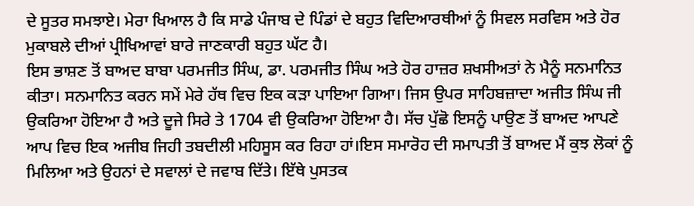ਦੇ ਸੂਤਰ ਸਮਝਾਏ। ਮੇਰਾ ਖਿਆਲ ਹੈ ਕਿ ਸਾਡੇ ਪੰਜਾਬ ਦੇ ਪਿੰਡਾਂ ਦੇ ਬਹੁਤ ਵਿਦਿਆਰਥੀਆਂ ਨੂੰ ਸਿਵਲ ਸਰਵਿਸ ਅਤੇ ਹੋਰ ਮੁਕਾਬਲੇ ਦੀਆਂ ਪ੍ਰੀਖਿਆਵਾਂ ਬਾਰੇ ਜਾਣਕਾਰੀ ਬਹੁਤ ਘੱਟ ਹੈ।
ਇਸ ਭਾਸ਼ਣ ਤੋਂ ਬਾਅਦ ਬਾਬਾ ਪਰਮਜੀਤ ਸਿੰਘ, ਡਾ. ਪਰਮਜੀਤ ਸਿੰਘ ਅਤੇ ਹੋਰ ਹਾਜ਼ਰ ਸ਼ਖਸੀਅਤਾਂ ਨੇ ਮੈਨੂੰ ਸਨਮਾਨਿਤ ਕੀਤਾ। ਸਨਮਾਨਿਤ ਕਰਨ ਸਮੇਂ ਮੇਰੇ ਹੱਥ ਵਿਚ ਇਕ ਕੜਾ ਪਾਇਆ ਗਿਆ। ਜਿਸ ਉਪਰ ਸਾਹਿਬਜ਼ਾਦਾ ਅਜੀਤ ਸਿੰਘ ਜੀ ਉਕਰਿਆ ਹੋਇਆ ਹੈ ਅਤੇ ਦੂਜੇ ਸਿਰੇ ਤੇ 1704 ਵੀ ਉਕਰਿਆ ਹੋਇਆ ਹੈ। ਸੱਚ ਪੁੱਛੋ ਇਸਨੂੰ ਪਾਉਣ ਤੋਂ ਬਾਅਦ ਆਪਣੇ ਆਪ ਵਿਚ ਇਕ ਅਜੀਬ ਜਿਹੀ ਤਬਦੀਲੀ ਮਹਿਸੂਸ ਕਰ ਰਿਹਾ ਹਾਂ।ਇਸ ਸਮਾਰੋਹ ਦੀ ਸਮਾਪਤੀ ਤੋਂ ਬਾਅਦ ਮੈਂ ਕੁਝ ਲੋਕਾਂ ਨੂੰ ਮਿਲਿਆ ਅਤੇ ਉਹਨਾਂ ਦੇ ਸਵਾਲਾਂ ਦੇ ਜਵਾਬ ਦਿੱਤੇ। ਇੱਥੇ ਪੁਸਤਕ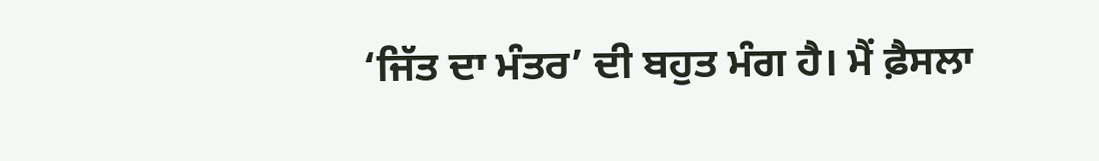‘ਜਿੱਤ ਦਾ ਮੰਤਰ’ ਦੀ ਬਹੁਤ ਮੰਗ ਹੈ। ਮੈਂ ਫ਼ੈਸਲਾ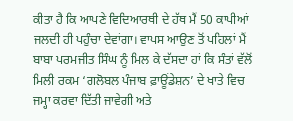ਕੀਤਾ ਹੈ ਕਿ ਆਪਣੇ ਵਿਦਿਆਰਥੀ ਦੇ ਹੱਥ ਮੈਂ 50 ਕਾਪੀਆਂ ਜਲਦੀ ਹੀ ਪਹੁੰਚਾ ਦੇਵਾਂਗਾ। ਵਾਪਸ ਆਉਣ ਤੋਂ ਪਹਿਲਾਂ ਮੈਂ ਬਾਬਾ ਪਰਮਜੀਤ ਸਿੰਘ ਨੂੰ ਮਿਲ ਕੇ ਦੱਸਦਾ ਹਾਂ ਕਿ ਸੰਤਾਂ ਵੱਲੋਂ ਮਿਲੀ ਰਕਮ ‘ਗਲੋਬਲ ਪੰਜਾਬ ਫ਼ਾਊਂਡੇਸ਼ਨ’ ਦੇ ਖਾਤੇ ਵਿਚ ਜਮ੍ਹਾ ਕਰਵਾ ਦਿੱਤੀ ਜਾਵੇਗੀ ਅਤੇ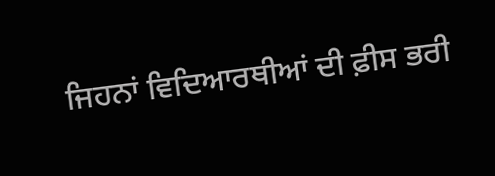ਜਿਹਨਾਂ ਵਿਦਿਆਰਥੀਆਂ ਦੀ ਫ਼ੀਸ ਭਰੀ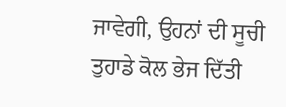ਜਾਵੇਗੀ, ਉਹਨਾਂ ਦੀ ਸੂਚੀ ਤੁਹਾਡੇ ਕੋਲ ਭੇਜ ਦਿੱਤੀ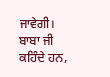ਜਾਵੇਗੀ। ਬਾਬਾ ਜੀ ਕਹਿੰਦੇ ਹਨ,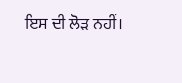ਇਸ ਦੀ ਲੋੜ ਨਹੀਂ।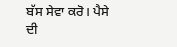ਬੱਸ ਸੇਵਾ ਕਰੋ। ਪੈਸੇ ਦੀ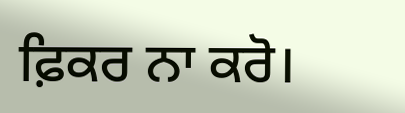ਫ਼ਿਕਰ ਨਾ ਕਰੋ।